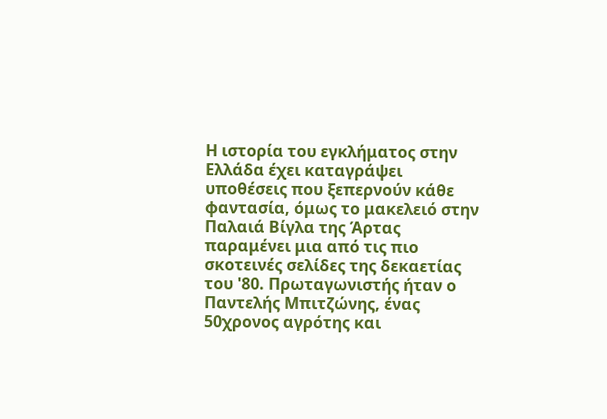Η ιστορία του εγκλήματος στην Ελλάδα έχει καταγράψει υποθέσεις που ξεπερνούν κάθε φαντασία, όμως το μακελειό στην Παλαιά Βίγλα της Άρτας παραμένει μια από τις πιο σκοτεινές σελίδες της δεκαετίας του '80. Πρωταγωνιστής ήταν ο Παντελής Μπιτζώνης, ένας 50χρονος αγρότης και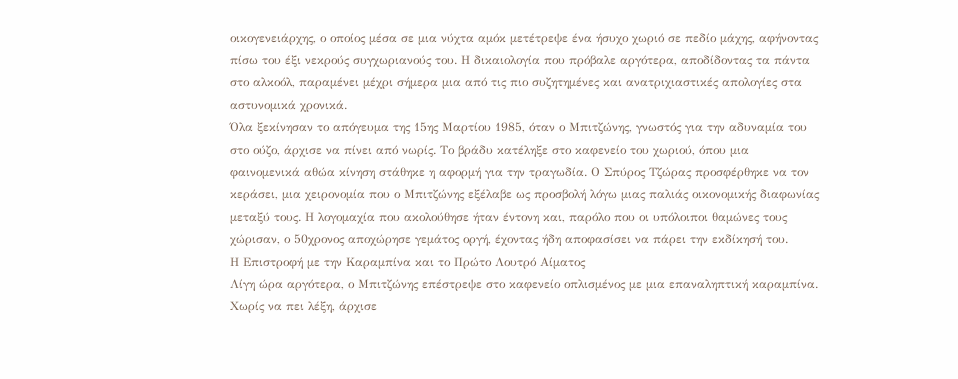οικογενειάρχης, ο οποίος μέσα σε μια νύχτα αμόκ μετέτρεψε ένα ήσυχο χωριό σε πεδίο μάχης, αφήνοντας πίσω του έξι νεκρούς συγχωριανούς του. Η δικαιολογία που πρόβαλε αργότερα, αποδίδοντας τα πάντα στο αλκοόλ, παραμένει μέχρι σήμερα μια από τις πιο συζητημένες και ανατριχιαστικές απολογίες στα αστυνομικά χρονικά.
Όλα ξεκίνησαν το απόγευμα της 15ης Μαρτίου 1985, όταν ο Μπιτζώνης, γνωστός για την αδυναμία του στο ούζο, άρχισε να πίνει από νωρίς. Το βράδυ κατέληξε στο καφενείο του χωριού, όπου μια φαινομενικά αθώα κίνηση στάθηκε η αφορμή για την τραγωδία. Ο Σπύρος Τζώρας προσφέρθηκε να τον κεράσει, μια χειρονομία που ο Μπιτζώνης εξέλαβε ως προσβολή λόγω μιας παλιάς οικονομικής διαφωνίας μεταξύ τους. Η λογομαχία που ακολούθησε ήταν έντονη και, παρόλο που οι υπόλοιποι θαμώνες τους χώρισαν, ο 50χρονος αποχώρησε γεμάτος οργή, έχοντας ήδη αποφασίσει να πάρει την εκδίκησή του.
Η Επιστροφή με την Καραμπίνα και το Πρώτο Λουτρό Αίματος
Λίγη ώρα αργότερα, ο Μπιτζώνης επέστρεψε στο καφενείο οπλισμένος με μια επαναληπτική καραμπίνα. Χωρίς να πει λέξη, άρχισε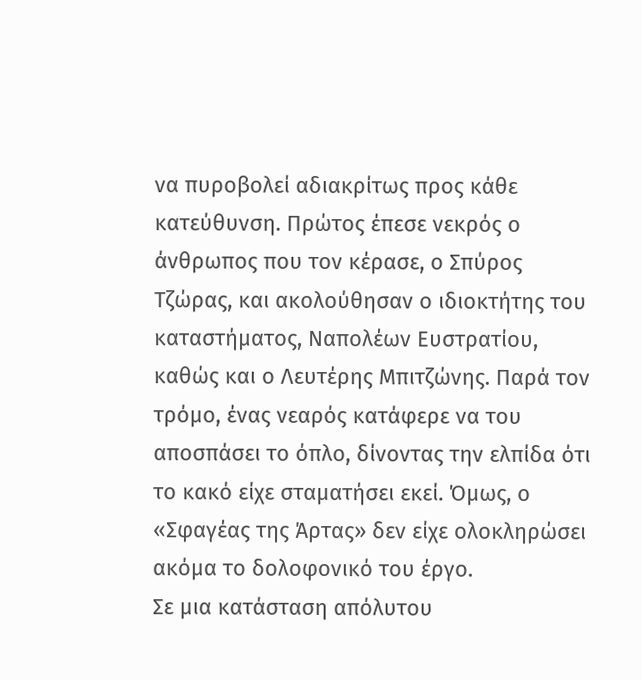να πυροβολεί αδιακρίτως προς κάθε κατεύθυνση. Πρώτος έπεσε νεκρός ο άνθρωπος που τον κέρασε, ο Σπύρος Τζώρας, και ακολούθησαν ο ιδιοκτήτης του καταστήματος, Ναπολέων Ευστρατίου, καθώς και ο Λευτέρης Μπιτζώνης. Παρά τον τρόμο, ένας νεαρός κατάφερε να του αποσπάσει το όπλο, δίνοντας την ελπίδα ότι το κακό είχε σταματήσει εκεί. Όμως, ο «Σφαγέας της Άρτας» δεν είχε ολοκληρώσει ακόμα το δολοφονικό του έργο.
Σε μια κατάσταση απόλυτου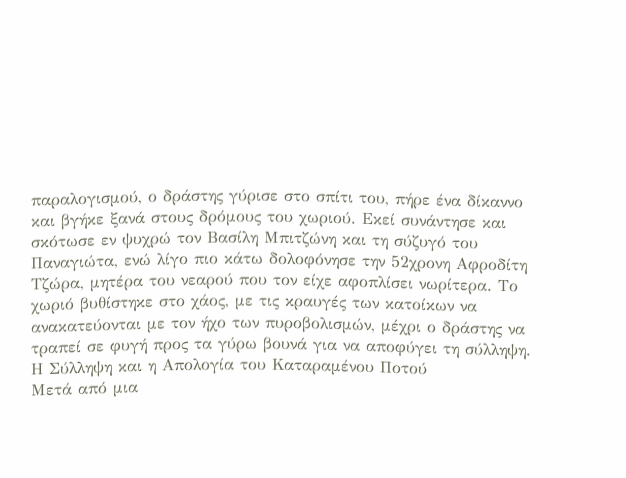παραλογισμού, ο δράστης γύρισε στο σπίτι του, πήρε ένα δίκαννο και βγήκε ξανά στους δρόμους του χωριού. Εκεί συνάντησε και σκότωσε εν ψυχρώ τον Βασίλη Μπιτζώνη και τη σύζυγό του Παναγιώτα, ενώ λίγο πιο κάτω δολοφόνησε την 52χρονη Αφροδίτη Τζώρα, μητέρα του νεαρού που τον είχε αφοπλίσει νωρίτερα. Το χωριό βυθίστηκε στο χάος, με τις κραυγές των κατοίκων να ανακατεύονται με τον ήχο των πυροβολισμών, μέχρι ο δράστης να τραπεί σε φυγή προς τα γύρω βουνά για να αποφύγει τη σύλληψη.
Η Σύλληψη και η Απολογία του Καταραμένου Ποτού
Μετά από μια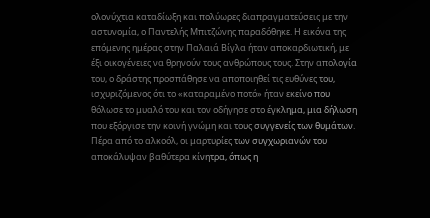ολονύχτια καταδίωξη και πολύωρες διαπραγματεύσεις με την αστυνομία, ο Παντελής Μπιτζώνης παραδόθηκε. Η εικόνα της επόμενης ημέρας στην Παλαιά Βίγλα ήταν αποκαρδιωτική, με έξι οικογένειες να θρηνούν τους ανθρώπους τους. Στην απολογία του, ο δράστης προσπάθησε να αποποιηθεί τις ευθύνες του, ισχυριζόμενος ότι το «καταραμένο ποτό» ήταν εκείνο που θόλωσε το μυαλό του και τον οδήγησε στο έγκλημα, μια δήλωση που εξόργισε την κοινή γνώμη και τους συγγενείς των θυμάτων.
Πέρα από το αλκοόλ, οι μαρτυρίες των συγχωριανών του αποκάλυψαν βαθύτερα κίνητρα, όπως η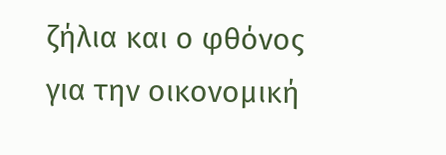ζήλια και ο φθόνος για την οικονομική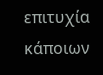επιτυχία κάποιων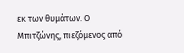εκ των θυμάτων. Ο Μπιτζώνης, πιεζόμενος από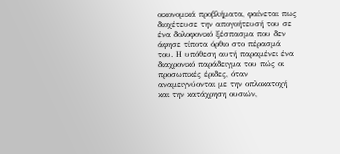οικονομικά προβλήματα, φαίνεται πως διοχέτευσε την απογοήτευσή του σε ένα δολοφονικό ξέσπασμα που δεν άφησε τίποτα όρθιο στο πέρασμά του. Η υπόθεση αυτή παραμένει ένα διαχρονικό παράδειγμα του πώς οι προσωπικές έριδες, όταν αναμειγνύονται με την οπλοκατοχή και την κατάχρηση ουσιών,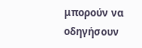μπορούν να οδηγήσουν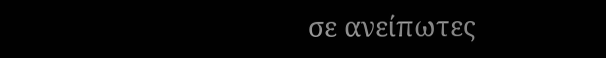σε ανείπωτες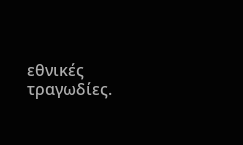εθνικές τραγωδίες.